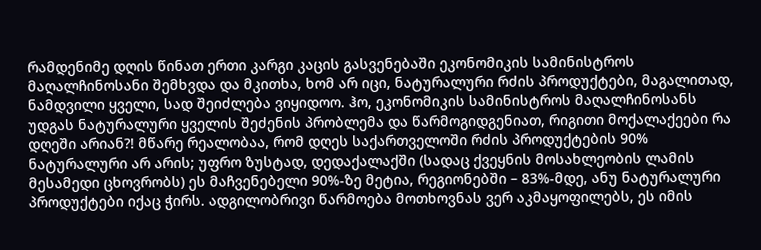რამდენიმე დღის წინათ ერთი კარგი კაცის გასვენებაში ეკონომიკის სამინისტროს მაღალჩინოსანი შემხვდა და მკითხა, ხომ არ იცი, ნატურალური რძის პროდუქტები, მაგალითად, ნამდვილი ყველი, სად შეიძლება ვიყიდოო. ჰო, ეკონომიკის სამინისტროს მაღალჩინოსანს უდგას ნატურალური ყველის შეძენის პრობლემა და წარმოგიდგენიათ, რიგითი მოქალაქეები რა დღეში არიან?! მწარე რეალობაა, რომ დღეს საქართველოში რძის პროდუქტების 90% ნატურალური არ არის; უფრო ზუსტად, დედაქალაქში (სადაც ქვეყნის მოსახლეობის ლამის მესამედი ცხოვრობს) ეს მაჩვენებელი 90%-ზე მეტია, რეგიონებში – 83%-მდე, ანუ ნატურალური პროდუქტები იქაც ჭირს. ადგილობრივი წარმოება მოთხოვნას ვერ აკმაყოფილებს, ეს იმის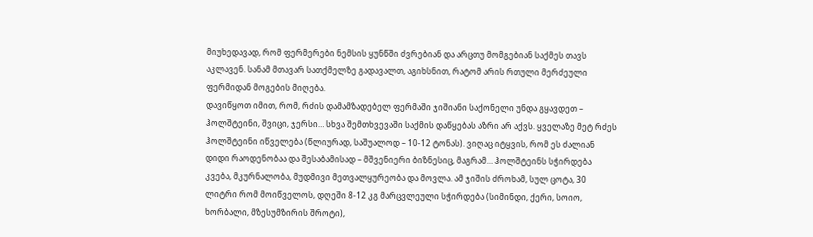მიუხედავად, რომ ფერმერები ნემსის ყუნწში ძვრებიან და არცთუ მომგებიან საქმეს თავს აკლავენ. სანამ მთავარ სათქმელზე გადავალთ, აგიხსნით, რატომ არის რთული მერძეული ფერმიდან მოგების მიღება.
დავიწყოთ იმით, რომ, რძის დამამზადებელ ფერმაში ჯიშიანი საქონელი უნდა გყავდეთ – ჰოლშტეინი, შვიცი, ჯერსი… სხვა შემთხვევაში საქმის დაწყებას აზრი არ აქვს. ყველაზე მეტ რძეს ჰოლშტეინი იწველება (წლიურად, საშუალოდ – 10-12 ტონას). ვიღაც იტყვის, რომ ეს ძალიან დიდი რაოდენობაა და შესაბამისად – მშვენიერი ბიზნესიც, მაგრამ… ჰოლშტეინს სჭირდება კვება, მკურნალობა, მუდმივი მეთვალყურეობა და მოვლა. ამ ჯიშის ძროხამ, სულ ცოტა, 30 ლიტრი რომ მოიწველოს, დღეში 8-12 კგ მარცვლეული სჭირდება (სიმინდი, ქერი, სოიო, ხორბალი, მზესუმზირის შროტი),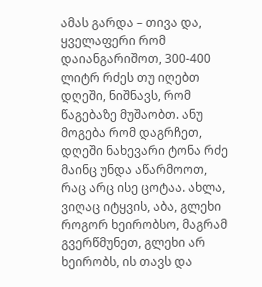ამას გარდა – თივა და, ყველაფერი რომ დაიანგარიშოთ, 300-400 ლიტრ რძეს თუ იღებთ დღეში, ნიშნავს, რომ წაგებაზე მუშაობთ. ანუ მოგება რომ დაგრჩეთ, დღეში ნახევარი ტონა რძე მაინც უნდა აწარმოოთ, რაც არც ისე ცოტაა. ახლა, ვიღაც იტყვის, აბა, გლეხი როგორ ხეირობსო, მაგრამ გვერწმუნეთ, გლეხი არ ხეირობს, ის თავს და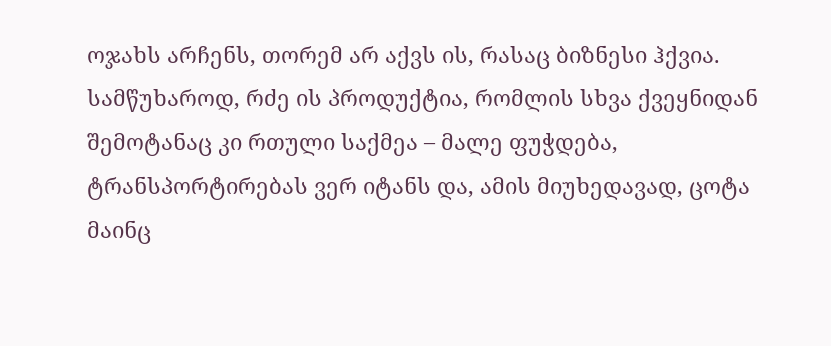ოჯახს არჩენს, თორემ არ აქვს ის, რასაც ბიზნესი ჰქვია.
სამწუხაროდ, რძე ის პროდუქტია, რომლის სხვა ქვეყნიდან შემოტანაც კი რთული საქმეა – მალე ფუჭდება, ტრანსპორტირებას ვერ იტანს და, ამის მიუხედავად, ცოტა მაინც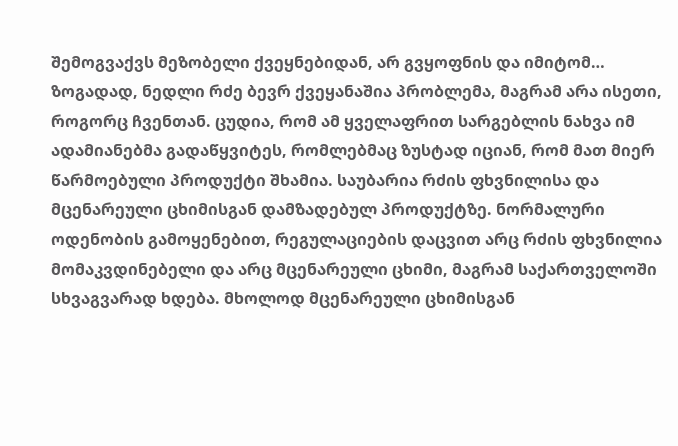შემოგვაქვს მეზობელი ქვეყნებიდან, არ გვყოფნის და იმიტომ… ზოგადად, ნედლი რძე ბევრ ქვეყანაშია პრობლემა, მაგრამ არა ისეთი, როგორც ჩვენთან. ცუდია, რომ ამ ყველაფრით სარგებლის ნახვა იმ ადამიანებმა გადაწყვიტეს, რომლებმაც ზუსტად იციან, რომ მათ მიერ წარმოებული პროდუქტი შხამია. საუბარია რძის ფხვნილისა და მცენარეული ცხიმისგან დამზადებულ პროდუქტზე. ნორმალური ოდენობის გამოყენებით, რეგულაციების დაცვით არც რძის ფხვნილია მომაკვდინებელი და არც მცენარეული ცხიმი, მაგრამ საქართველოში სხვაგვარად ხდება. მხოლოდ მცენარეული ცხიმისგან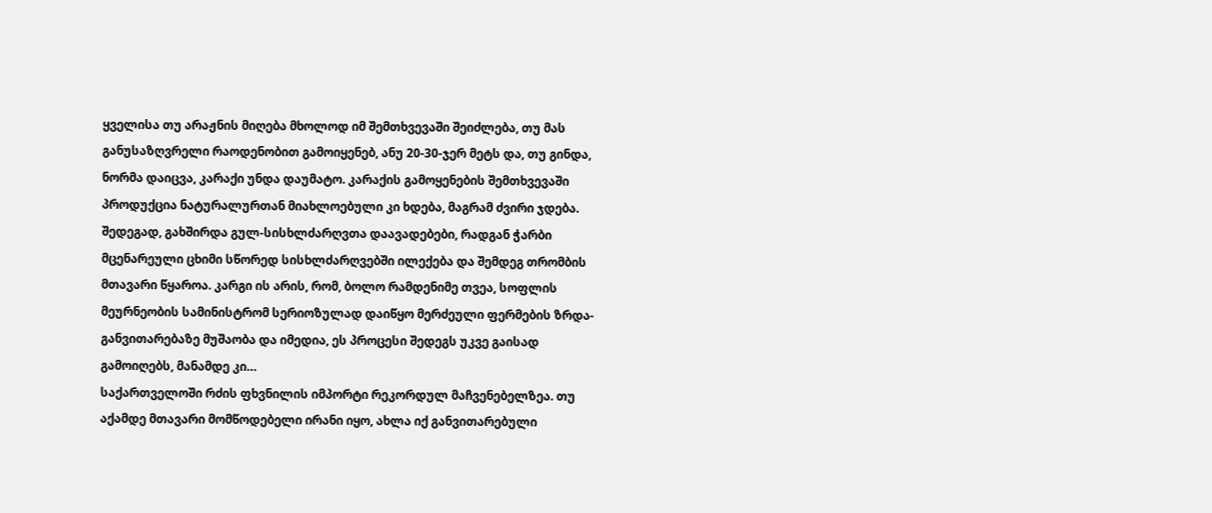ყველისა თუ არაჟნის მიღება მხოლოდ იმ შემთხვევაში შეიძლება, თუ მას განუსაზღვრელი რაოდენობით გამოიყენებ, ანუ 20-30-ჯერ მეტს და, თუ გინდა, ნორმა დაიცვა, კარაქი უნდა დაუმატო. კარაქის გამოყენების შემთხვევაში პროდუქცია ნატურალურთან მიახლოებული კი ხდება, მაგრამ ძვირი ჯდება. შედეგად, გახშირდა გულ-სისხლძარღვთა დაავადებები, რადგან ჭარბი მცენარეული ცხიმი სწორედ სისხლძარღვებში ილექება და შემდეგ თრომბის მთავარი წყაროა. კარგი ის არის, რომ, ბოლო რამდენიმე თვეა, სოფლის მეურნეობის სამინისტრომ სერიოზულად დაიწყო მერძეული ფერმების ზრდა-განვითარებაზე მუშაობა და იმედია, ეს პროცესი შედეგს უკვე გაისად გამოიღებს, მანამდე კი…
საქართველოში რძის ფხვნილის იმპორტი რეკორდულ მაჩვენებელზეა. თუ აქამდე მთავარი მომწოდებელი ირანი იყო, ახლა იქ განვითარებული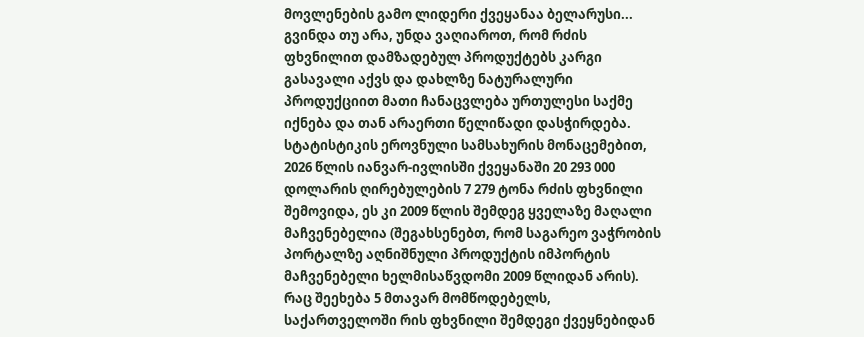მოვლენების გამო ლიდერი ქვეყანაა ბელარუსი... გვინდა თუ არა, უნდა ვაღიაროთ, რომ რძის ფხვნილით დამზადებულ პროდუქტებს კარგი გასავალი აქვს და დახლზე ნატურალური პროდუქციით მათი ჩანაცვლება ურთულესი საქმე იქნება და თან არაერთი წელიწადი დასჭირდება. სტატისტიკის ეროვნული სამსახურის მონაცემებით, 2026 წლის იანვარ-ივლისში ქვეყანაში 20 293 000 დოლარის ღირებულების 7 279 ტონა რძის ფხვნილი შემოვიდა, ეს კი 2009 წლის შემდეგ ყველაზე მაღალი მაჩვენებელია (შეგახსენებთ, რომ საგარეო ვაჭრობის პორტალზე აღნიშნული პროდუქტის იმპორტის მაჩვენებელი ხელმისაწვდომი 2009 წლიდან არის). რაც შეეხება 5 მთავარ მომწოდებელს, საქართველოში რის ფხვნილი შემდეგი ქვეყნებიდან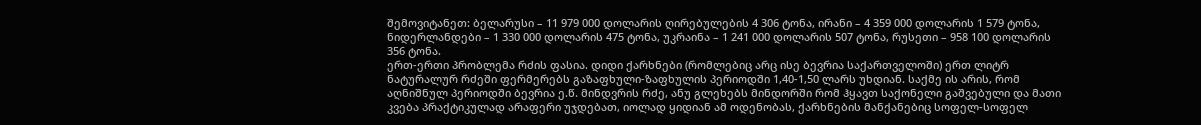შემოვიტანეთ: ბელარუსი – 11 979 000 დოლარის ღირებულების 4 306 ტონა, ირანი – 4 359 000 დოლარის 1 579 ტონა, ნიდერლანდები – 1 330 000 დოლარის 475 ტონა, უკრაინა – 1 241 000 დოლარის 507 ტონა, რუსეთი – 958 100 დოლარის 356 ტონა.
ერთ-ერთი პრობლემა რძის ფასია. დიდი ქარხნები (რომლებიც არც ისე ბევრია საქართველოში) ერთ ლიტრ ნატურალურ რძეში ფერმერებს გაზაფხული-ზაფხულის პერიოდში 1,40-1,50 ლარს უხდიან. საქმე ის არის, რომ აღნიშნულ პერიოდში ბევრია ე.წ. მინდვრის რძე, ანუ გლეხებს მინდორში რომ ჰყავთ საქონელი გაშვებული და მათი კვება პრაქტიკულად არაფერი უჯდებათ, იოლად ყიდიან ამ ოდენობას, ქარხნების მანქანებიც სოფელ-სოფელ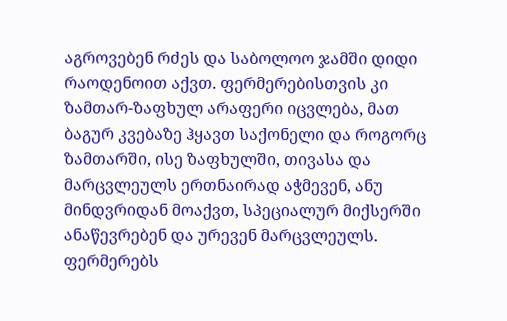აგროვებენ რძეს და საბოლოო ჯამში დიდი რაოდენოით აქვთ. ფერმერებისთვის კი ზამთარ-ზაფხულ არაფერი იცვლება, მათ ბაგურ კვებაზე ჰყავთ საქონელი და როგორც ზამთარში, ისე ზაფხულში, თივასა და მარცვლეულს ერთნაირად აჭმევენ, ანუ მინდვრიდან მოაქვთ, სპეციალურ მიქსერში ანაწევრებენ და ურევენ მარცვლეულს. ფერმერებს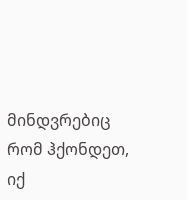მინდვრებიც რომ ჰქონდეთ, იქ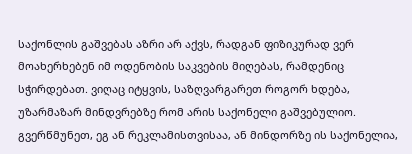საქონლის გაშვებას აზრი არ აქვს, რადგან ფიზიკურად ვერ მოახერხებენ იმ ოდენობის საკვების მიღებას, რამდენიც სჭირდებათ. ვიღაც იტყვის, საზღვარგარეთ როგორ ხდება, უზარმაზარ მინდვრებზე რომ არის საქონელი გაშვებულიო. გვერწმუნეთ, ეგ ან რეკლამისთვისაა, ან მინდორზე ის საქონელია,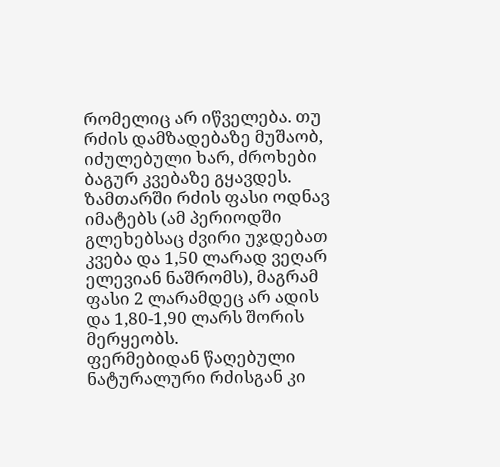რომელიც არ იწველება. თუ რძის დამზადებაზე მუშაობ, იძულებული ხარ, ძროხები ბაგურ კვებაზე გყავდეს. ზამთარში რძის ფასი ოდნავ იმატებს (ამ პერიოდში გლეხებსაც ძვირი უჯდებათ კვება და 1,50 ლარად ვეღარ ელევიან ნაშრომს), მაგრამ ფასი 2 ლარამდეც არ ადის და 1,80-1,90 ლარს შორის მერყეობს.
ფერმებიდან წაღებული ნატურალური რძისგან კი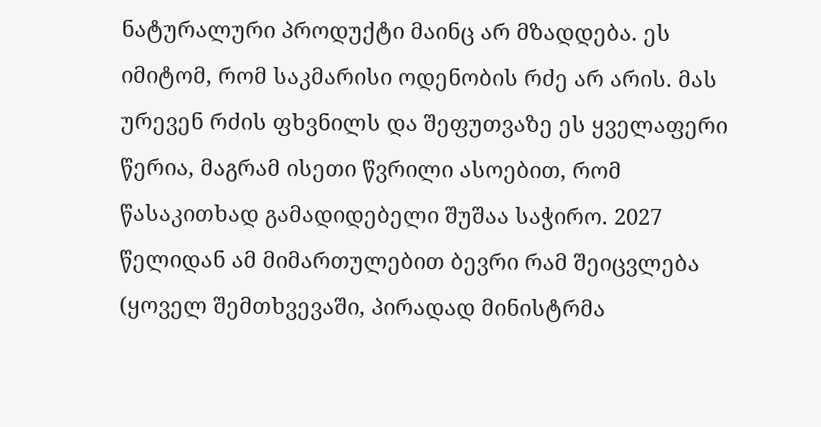ნატურალური პროდუქტი მაინც არ მზადდება. ეს იმიტომ, რომ საკმარისი ოდენობის რძე არ არის. მას ურევენ რძის ფხვნილს და შეფუთვაზე ეს ყველაფერი წერია, მაგრამ ისეთი წვრილი ასოებით, რომ წასაკითხად გამადიდებელი შუშაა საჭირო. 2027 წელიდან ამ მიმართულებით ბევრი რამ შეიცვლება (ყოველ შემთხვევაში, პირადად მინისტრმა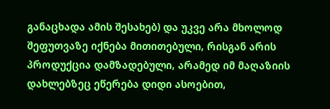განაცხადა ამის შესახებ) და უკვე არა მხოლოდ შეფუთვაზე იქნება მითითებული, რისგან არის პროდუქცია დამზადებული, არამედ იმ მაღაზიის დახლებზეც ეწერება დიდი ასოებით,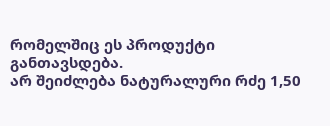რომელშიც ეს პროდუქტი განთავსდება.
არ შეიძლება ნატურალური რძე 1,50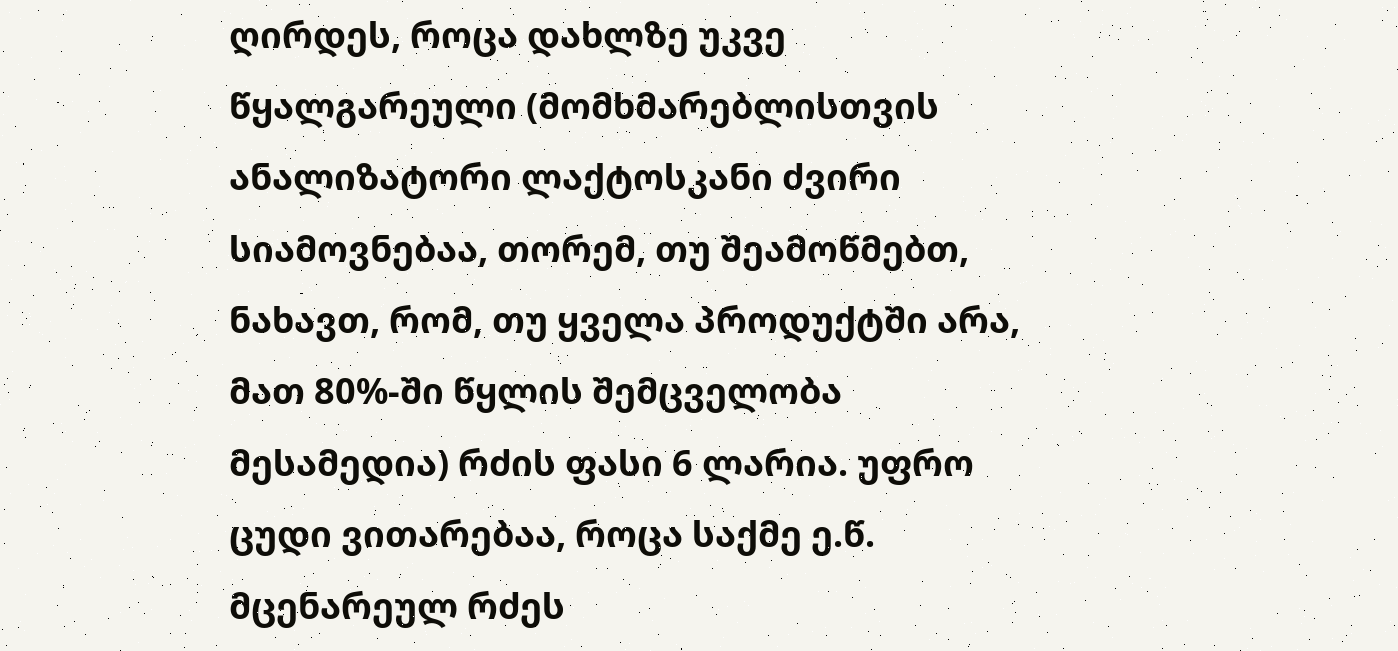ღირდეს, როცა დახლზე უკვე წყალგარეული (მომხმარებლისთვის ანალიზატორი ლაქტოსკანი ძვირი სიამოვნებაა, თორემ, თუ შეამოწმებთ, ნახავთ, რომ, თუ ყველა პროდუქტში არა, მათ 80%-ში წყლის შემცველობა მესამედია) რძის ფასი 6 ლარია. უფრო ცუდი ვითარებაა, როცა საქმე ე.წ. მცენარეულ რძეს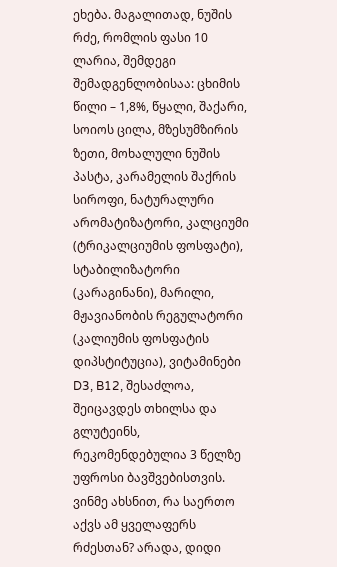ეხება. მაგალითად, ნუშის რძე, რომლის ფასი 10 ლარია, შემდეგი შემადგენლობისაა: ცხიმის წილი – 1,8%, წყალი, შაქარი, სოიოს ცილა, მზესუმზირის ზეთი, მოხალული ნუშის პასტა, კარამელის შაქრის სიროფი, ნატურალური არომატიზატორი, კალციუმი (ტრიკალციუმის ფოსფატი), სტაბილიზატორი (კარაგინანი), მარილი, მჟავიანობის რეგულატორი (კალიუმის ფოსფატის დიპსტიტუცია), ვიტამინები D3, B12, შესაძლოა, შეიცავდეს თხილსა და გლუტეინს, რეკომენდებულია 3 წელზე უფროსი ბავშვებისთვის.
ვინმე ახსნით, რა საერთო აქვს ამ ყველაფერს რძესთან? არადა, დიდი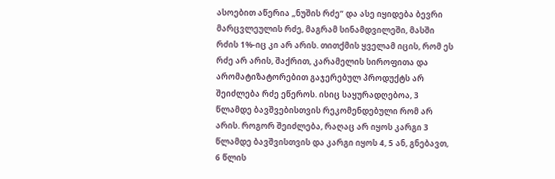ასოებით აწერია „ნუშის რძე“ და ასე იყიდება ბევრი მარცვლეულის რძე, მაგრამ სინამდვილეში, მასში რძის 1%-იც კი არ არის. თითქმის ყველამ იცის, რომ ეს რძე არ არის, შაქრით, კარამელის სიროფითა და არომატიზატორებით გაჯერებულ პროდუქტს არ შეიძლება რძე ეწეროს. ისიც საყურადღებოა, 3 წლამდე ბავშვებისთვის რეკომენდებული რომ არ არის. როგორ შეიძლება, რაღაც არ იყოს კარგი 3 წლამდე ბავშვისთვის და კარგი იყოს 4, 5 ან, გნებავთ, 6 წლის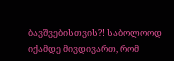ბავშვებისთვის?! საბოლოოდ იქამდე მივდივართ, რომ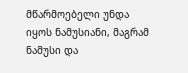მწარმოებელი უნდა იყოს ნამუსიანი, მაგრამ ნამუსი და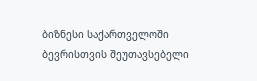ბიზნესი საქართველოში ბევრისთვის შეუთავსებელი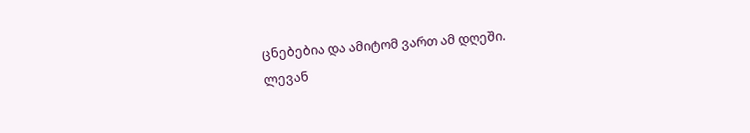ცნებებია და ამიტომ ვართ ამ დღეში.
ლევან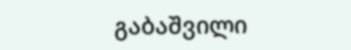გაბაშვილი